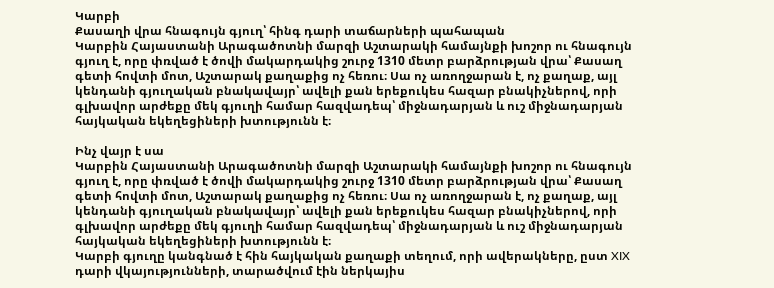Կարբի
Քասաղի վրա հնագույն գյուղ՝ հինգ դարի տաճարների պահապան
Կարբին Հայաստանի Արագածոտնի մարզի Աշտարակի համայնքի խոշոր ու հնագույն գյուղ է, որը փռված է ծովի մակարդակից շուրջ 1310 մետր բարձրության վրա՝ Քասաղ գետի հովտի մոտ, Աշտարակ քաղաքից ոչ հեռու։ Սա ոչ առողջարան է, ոչ քաղաք, այլ կենդանի գյուղական բնակավայր՝ ավելի քան երեքուկես հազար բնակիչներով, որի գլխավոր արժեքը մեկ գյուղի համար հազվադեպ՝ միջնադարյան և ուշ միջնադարյան հայկական եկեղեցիների խտությունն է։

Ինչ վայր է սա
Կարբին Հայաստանի Արագածոտնի մարզի Աշտարակի համայնքի խոշոր ու հնագույն գյուղ է, որը փռված է ծովի մակարդակից շուրջ 1310 մետր բարձրության վրա՝ Քասաղ գետի հովտի մոտ, Աշտարակ քաղաքից ոչ հեռու։ Սա ոչ առողջարան է, ոչ քաղաք, այլ կենդանի գյուղական բնակավայր՝ ավելի քան երեքուկես հազար բնակիչներով, որի գլխավոր արժեքը մեկ գյուղի համար հազվադեպ՝ միջնադարյան և ուշ միջնադարյան հայկական եկեղեցիների խտությունն է։
Կարբի գյուղը կանգնած է հին հայկական քաղաքի տեղում, որի ավերակները, ըստ XIX դարի վկայությունների, տարածվում էին ներկայիս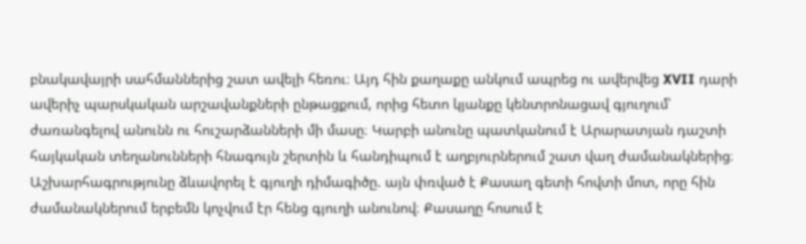բնակավայրի սահմաններից շատ ավելի հեռու։ Այդ հին քաղաքը անկում ապրեց ու ավերվեց XVII դարի ավերիչ պարսկական արշավանքների ընթացքում, որից հետո կյանքը կենտրոնացավ գյուղում՝ ժառանգելով անունն ու հուշարձանների մի մասը։ Կարբի անունը պատկանում է Արարատյան դաշտի հայկական տեղանունների հնագույն շերտին և հանդիպում է աղբյուրներում շատ վաղ ժամանակներից։
Աշխարհագրությունը ձևավորել է գյուղի դիմագիծը. այն փռված է Քասաղ գետի հովտի մոտ, որը հին ժամանակներում երբեմն կոչվում էր հենց գյուղի անունով։ Քասաղը հոսում է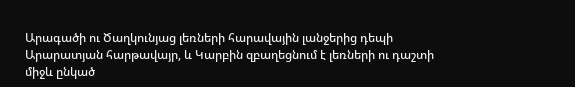Արագածի ու Ծաղկունյաց լեռների հարավային լանջերից դեպի Արարատյան հարթավայր, և Կարբին զբաղեցնում է լեռների ու դաշտի միջև ընկած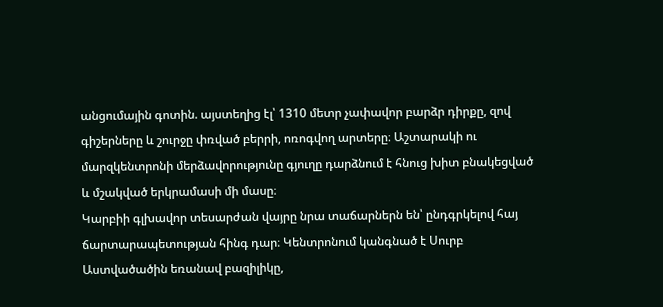անցումային գոտին. այստեղից էլ՝ 1310 մետր չափավոր բարձր դիրքը, զով գիշերները և շուրջը փռված բերրի, ոռոգվող արտերը։ Աշտարակի ու մարզկենտրոնի մերձավորությունը գյուղը դարձնում է հնուց խիտ բնակեցված և մշակված երկրամասի մի մասը։
Կարբիի գլխավոր տեսարժան վայրը նրա տաճարներն են՝ ընդգրկելով հայ ճարտարապետության հինգ դար։ Կենտրոնում կանգնած է Սուրբ Աստվածածին եռանավ բազիլիկը,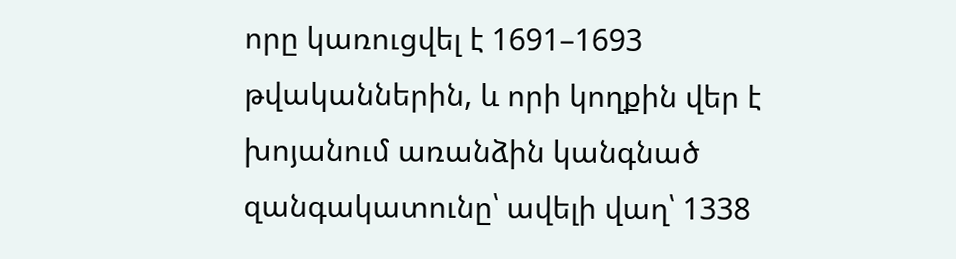որը կառուցվել է 1691–1693 թվականներին, և որի կողքին վեր է խոյանում առանձին կանգնած զանգակատունը՝ ավելի վաղ՝ 1338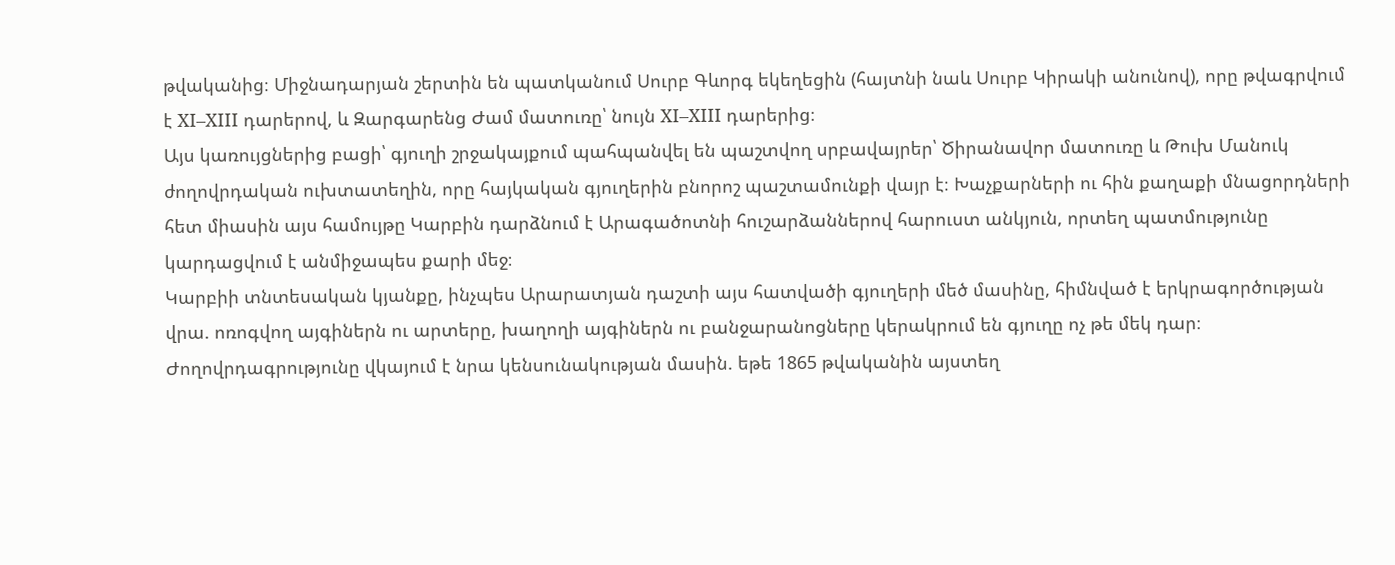թվականից։ Միջնադարյան շերտին են պատկանում Սուրբ Գևորգ եկեղեցին (հայտնի նաև Սուրբ Կիրակի անունով), որը թվագրվում է XI–XIII դարերով, և Զարգարենց Ժամ մատուռը՝ նույն XI–XIII դարերից։
Այս կառույցներից բացի՝ գյուղի շրջակայքում պահպանվել են պաշտվող սրբավայրեր՝ Ծիրանավոր մատուռը և Թուխ Մանուկ ժողովրդական ուխտատեղին, որը հայկական գյուղերին բնորոշ պաշտամունքի վայր է։ Խաչքարների ու հին քաղաքի մնացորդների հետ միասին այս համույթը Կարբին դարձնում է Արագածոտնի հուշարձաններով հարուստ անկյուն, որտեղ պատմությունը կարդացվում է անմիջապես քարի մեջ։
Կարբիի տնտեսական կյանքը, ինչպես Արարատյան դաշտի այս հատվածի գյուղերի մեծ մասինը, հիմնված է երկրագործության վրա. ոռոգվող այգիներն ու արտերը, խաղողի այգիներն ու բանջարանոցները կերակրում են գյուղը ոչ թե մեկ դար։ Ժողովրդագրությունը վկայում է նրա կենսունակության մասին. եթե 1865 թվականին այստեղ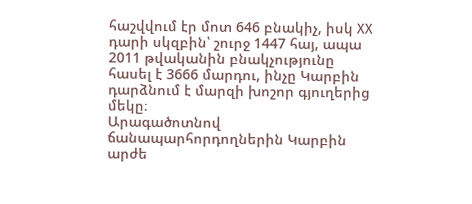հաշվվում էր մոտ 646 բնակիչ, իսկ XX դարի սկզբին՝ շուրջ 1447 հայ, ապա 2011 թվականին բնակչությունը հասել է 3666 մարդու, ինչը Կարբին դարձնում է մարզի խոշոր գյուղերից մեկը։
Արագածոտնով ճանապարհորդողներին Կարբին արժե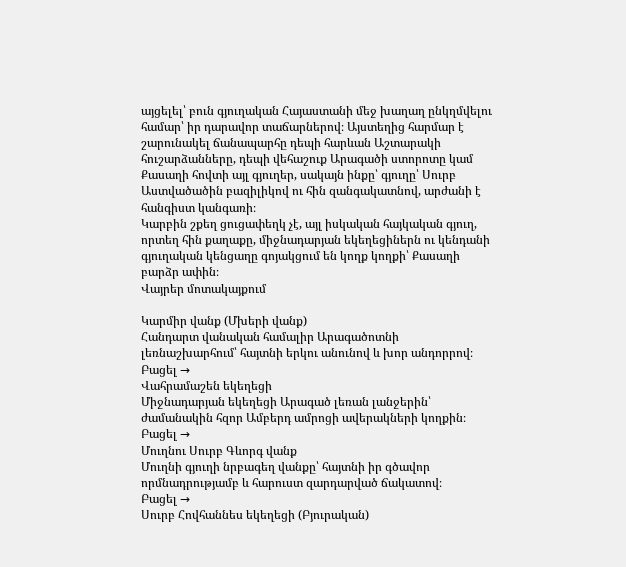այցելել՝ բուն գյուղական Հայաստանի մեջ խաղաղ ընկղմվելու համար՝ իր դարավոր տաճարներով։ Այստեղից հարմար է շարունակել ճանապարհը դեպի հարևան Աշտարակի հուշարձանները, դեպի վեհաշուք Արագածի ստորոտը կամ Քասաղի հովտի այլ գյուղեր, սակայն ինքը՝ գյուղը՝ Սուրբ Աստվածածին բազիլիկով ու հին զանգակատնով, արժանի է հանգիստ կանգառի։
Կարբին շքեղ ցուցափեղկ չէ, այլ իսկական հայկական գյուղ, որտեղ հին քաղաքը, միջնադարյան եկեղեցիներն ու կենդանի գյուղական կենցաղը գոյակցում են կողք կողքի՝ Քասաղի բարձր ափին։
Վայրեր մոտակայքում

Կարմիր վանք (Մխերի վանք)
Հանդարտ վանական համալիր Արագածոտնի լեռնաշխարհում՝ հայտնի երկու անունով և խոր անդորրով։
Բացել →
Վահրամաշեն եկեղեցի
Միջնադարյան եկեղեցի Արագած լեռան լանջերին՝ ժամանակին հզոր Ամբերդ ամրոցի ավերակների կողքին։
Բացել →
Մուղնու Սուրբ Գևորգ վանք
Մուղնի գյուղի նրբագեղ վանքը՝ հայտնի իր գծավոր որմնադրությամբ և հարուստ զարդարված ճակատով։
Բացել →
Սուրբ Հովհաննես եկեղեցի (Բյուրական)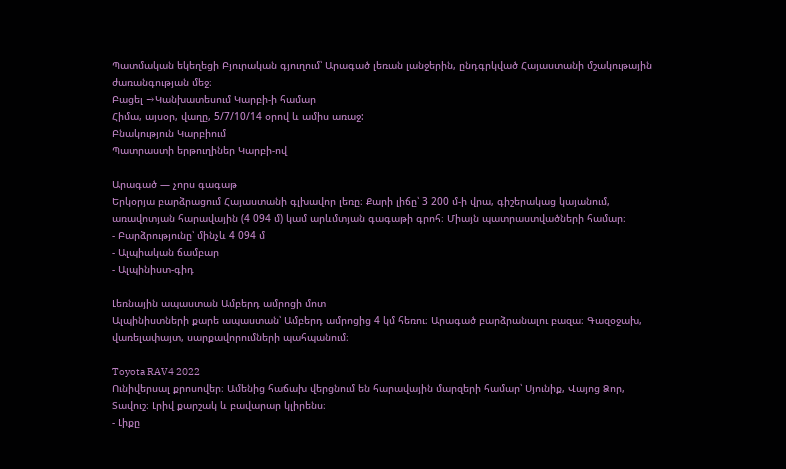Պատմական եկեղեցի Բյուրական գյուղում՝ Արագած լեռան լանջերին, ընդգրկված Հայաստանի մշակութային ժառանգության մեջ։
Բացել →Կանխատեսում Կարբի-ի համար
Հիմա, այսօր, վաղը, 5/7/10/14 օրով և ամիս առաջ:
Բնակություն Կարբիում
Պատրաստի երթուղիներ Կարբի-ով

Արագած — չորս գագաթ
Երկօրյա բարձրացում Հայաստանի գլխավոր լեռը։ Քարի լիճը՝ 3 200 մ-ի վրա, գիշերակաց կայանում, առավոտյան հարավային (4 094 մ) կամ արևմտյան գագաթի գրոհ։ Միայն պատրաստվածների համար։
- Բարձրությունը՝ մինչև 4 094 մ
- Ալպիական ճամբար
- Ալպինիստ-գիդ

Լեռնային ապաստան Ամբերդ ամրոցի մոտ
Ալպինիստների քարե ապաստան՝ Ամբերդ ամրոցից 4 կմ հեռու։ Արագած բարձրանալու բազա։ Գազօջախ, վառելափայտ, սարքավորումների պահպանում։

Toyota RAV4 2022
Ունիվերսալ քրոսովեր։ Ամենից հաճախ վերցնում են հարավային մարզերի համար՝ Սյունիք, Վայոց Ձոր, Տավուշ։ Լրիվ քարշակ և բավարար կլիրենս։
- Լիքը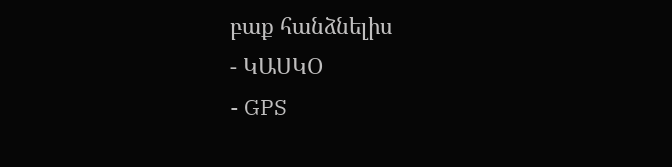բաք հանձնելիս
- ԿԱՍԿՕ
- GPS